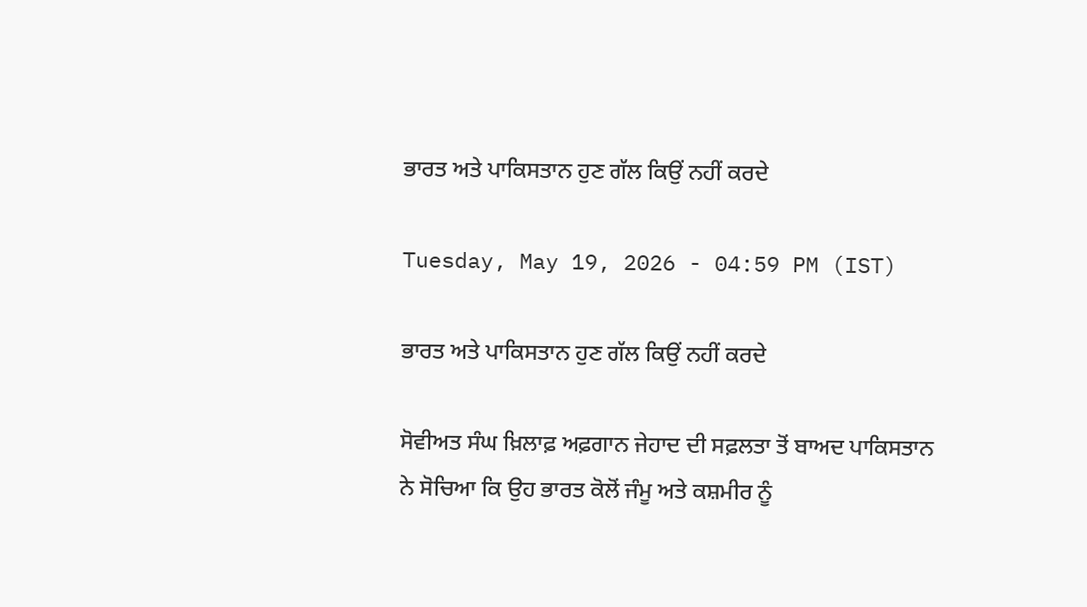ਭਾਰਤ ਅਤੇ ਪਾਕਿਸਤਾਨ ਹੁਣ ਗੱਲ ਕਿਉਂ ਨਹੀਂ ਕਰਦੇ

Tuesday, May 19, 2026 - 04:59 PM (IST)

ਭਾਰਤ ਅਤੇ ਪਾਕਿਸਤਾਨ ਹੁਣ ਗੱਲ ਕਿਉਂ ਨਹੀਂ ਕਰਦੇ

ਸੋਵੀਅਤ ਸੰਘ ਖ਼ਿਲਾਫ਼ ਅਫ਼ਗਾਨ ਜੇਹਾਦ ਦੀ ਸਫ਼ਲਤਾ ਤੋਂ ਬਾਅਦ ਪਾਕਿਸਤਾਨ ਨੇ ਸੋਚਿਆ ਕਿ ਉਹ ਭਾਰਤ ਕੋਲੋਂ ਜੰਮੂ ਅਤੇ ਕਸ਼ਮੀਰ ਨੂੰ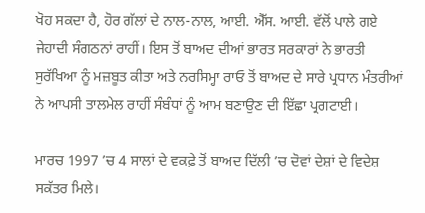ਖੋਹ ਸਕਦਾ ਹੈ, ਹੋਰ ਗੱਲਾਂ ਦੇ ਨਾਲ-ਨਾਲ, ਆਈ. ਐੱਸ. ਆਈ. ਵੱਲੋਂ ਪਾਲੇ ਗਏ ਜੇਹਾਦੀ ਸੰਗਠਨਾਂ ਰਾਹੀਂ। ਇਸ ਤੋਂ ਬਾਅਦ ਦੀਆਂ ਭਾਰਤ ਸਰਕਾਰਾਂ ਨੇ ਭਾਰਤੀ ਸੁਰੱਖਿਆ ਨੂੰ ਮਜ਼ਬੂਤ ਕੀਤਾ ਅਤੇ ਨਰਸਿਮ੍ਹਾ ਰਾਓ ਤੋਂ ਬਾਅਦ ਦੇ ਸਾਰੇ ਪ੍ਰਧਾਨ ਮੰਤਰੀਆਂ ਨੇ ਆਪਸੀ ਤਾਲਮੇਲ ਰਾਹੀਂ ਸੰਬੰਧਾਂ ਨੂੰ ਆਮ ਬਣਾਉਣ ਦੀ ਇੱਛਾ ਪ੍ਰਗਟਾਈ।

ਮਾਰਚ 1997 ’ਚ 4 ਸਾਲਾਂ ਦੇ ਵਕਫ਼ੇ ਤੋਂ ਬਾਅਦ ਦਿੱਲੀ ’ਚ ਦੋਵਾਂ ਦੇਸ਼ਾਂ ਦੇ ਵਿਦੇਸ਼ ਸਕੱਤਰ ਮਿਲੇ।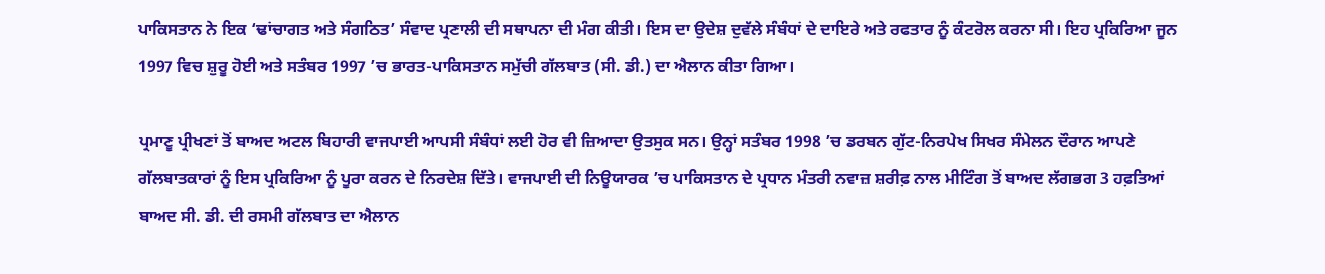ਪਾਕਿਸਤਾਨ ਨੇ ਇਕ ‘ਢਾਂਚਾਗਤ ਅਤੇ ਸੰਗਠਿਤ’ ਸੰਵਾਦ ਪ੍ਰਣਾਲੀ ਦੀ ਸਥਾਪਨਾ ਦੀ ਮੰਗ ਕੀਤੀ। ਇਸ ਦਾ ਉਦੇਸ਼ ਦੁਵੱਲੇ ਸੰਬੰਧਾਂ ਦੇ ਦਾਇਰੇ ਅਤੇ ਰਫਤਾਰ ਨੂੰ ਕੰਟਰੋਲ ਕਰਨਾ ਸੀ। ਇਹ ਪ੍ਰਕਿਰਿਆ ਜੂਨ 1997 ਵਿਚ ਸ਼ੁਰੂ ਹੋਈ ਅਤੇ ਸਤੰਬਰ 1997 ’ਚ ਭਾਰਤ-ਪਾਕਿਸਤਾਨ ਸਮੁੱਚੀ ਗੱਲਬਾਤ (ਸੀ. ਡੀ.) ਦਾ ਐਲਾਨ ਕੀਤਾ ਗਿਆ।

ਪ੍ਰਮਾਣੂ ਪ੍ਰੀਖਣਾਂ ਤੋਂ ਬਾਅਦ ਅਟਲ ਬਿਹਾਰੀ ਵਾਜਪਾਈ ਆਪਸੀ ਸੰਬੰਧਾਂ ਲਈ ਹੋਰ ਵੀ ਜ਼ਿਆਦਾ ਉਤਸੁਕ ਸਨ। ਉਨ੍ਹਾਂ ਸਤੰਬਰ 1998 ’ਚ ਡਰਬਨ ਗੁੱਟ-ਨਿਰਪੇਖ ਸਿਖਰ ਸੰਮੇਲਨ ਦੌਰਾਨ ਆਪਣੇ ਗੱਲਬਾਤਕਾਰਾਂ ਨੂੰ ਇਸ ਪ੍ਰਕਿਰਿਆ ਨੂੰ ਪੂਰਾ ਕਰਨ ਦੇ ਨਿਰਦੇਸ਼ ਦਿੱਤੇ। ਵਾਜਪਾਈ ਦੀ ਨਿਊਯਾਰਕ ’ਚ ਪਾਕਿਸਤਾਨ ਦੇ ਪ੍ਰਧਾਨ ਮੰਤਰੀ ਨਵਾਜ਼ ਸ਼ਰੀਫ਼ ਨਾਲ ਮੀਟਿੰਗ ਤੋਂ ਬਾਅਦ ਲੱਗਭਗ 3 ਹਫ਼ਤਿਆਂ ਬਾਅਦ ਸੀ. ਡੀ. ਦੀ ਰਸਮੀ ਗੱਲਬਾਤ ਦਾ ਐਲਾਨ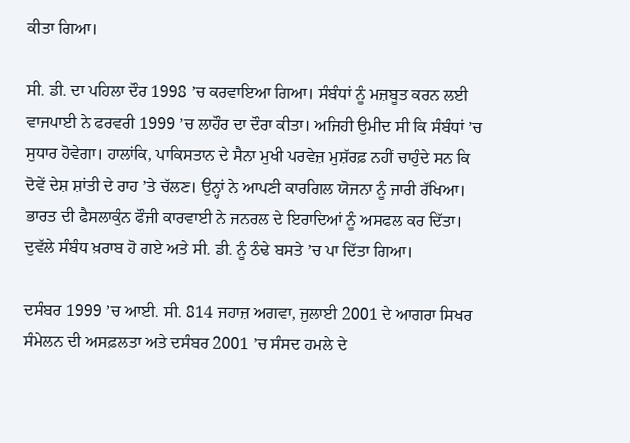ਕੀਤਾ ਗਿਆ।

ਸੀ. ਡੀ. ਦਾ ਪਹਿਲਾ ਦੌਰ 1998 ’ਚ ਕਰਵਾਇਆ ਗਿਆ। ਸੰਬੰਧਾਂ ਨੂੰ ਮਜ਼ਬੂਤ ਕਰਨ ਲਈ ਵਾਜਪਾਈ ਨੇ ਫਰਵਰੀ 1999 ’ਚ ਲਾਹੌਰ ਦਾ ਦੌਰਾ ਕੀਤਾ। ਅਜਿਹੀ ਉਮੀਦ ਸੀ ਕਿ ਸੰਬੰਧਾਂ ’ਚ ਸੁਧਾਰ ਹੋਵੇਗਾ। ਹਾਲਾਂਕਿ, ਪਾਕਿਸਤਾਨ ਦੇ ਸੈਨਾ ਮੁਖੀ ਪਰਵੇਜ਼ ਮੁਸ਼ੱਰਫ਼ ਨਹੀਂ ਚਾਹੁੰਦੇ ਸਨ ਕਿ ਦੋਵੇਂ ਦੇਸ਼ ਸ਼ਾਂਤੀ ਦੇ ਰਾਹ ’ਤੇ ਚੱਲਣ। ਉਨ੍ਹਾਂ ਨੇ ਆਪਣੀ ਕਾਰਗਿਲ ਯੋਜਨਾ ਨੂੰ ਜਾਰੀ ਰੱਖਿਆ। ਭਾਰਤ ਦੀ ਫੈਸਲਾਕੁੰਨ ਫੌਜੀ ਕਾਰਵਾਈ ਨੇ ਜਨਰਲ ਦੇ ਇਰਾਦਿਆਂ ਨੂੰ ਅਸਫਲ ਕਰ ਦਿੱਤਾ। ਦੁਵੱਲੇ ਸੰਬੰਧ ਖ਼ਰਾਬ ਹੋ ਗਏ ਅਤੇ ਸੀ. ਡੀ. ਨੂੰ ਠੰਢੇ ਬਸਤੇ ’ਚ ਪਾ ਦਿੱਤਾ ਗਿਆ।

ਦਸੰਬਰ 1999 ’ਚ ਆਈ. ਸੀ. 814 ਜਹਾਜ਼ ਅਗਵਾ, ਜੁਲਾਈ 2001 ਦੇ ਆਗਰਾ ਸਿਖਰ ਸੰਮੇਲਨ ਦੀ ਅਸਫ਼ਲਤਾ ਅਤੇ ਦਸੰਬਰ 2001 ’ਚ ਸੰਸਦ ਹਮਲੇ ਦੇ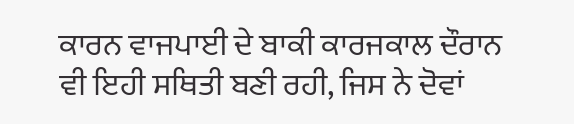ਕਾਰਨ ਵਾਜਪਾਈ ਦੇ ਬਾਕੀ ਕਾਰਜਕਾਲ ਦੌਰਾਨ ਵੀ ਇਹੀ ਸਥਿਤੀ ਬਣੀ ਰਹੀ, ਜਿਸ ਨੇ ਦੋਵਾਂ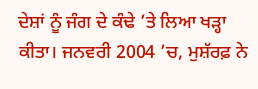ਦੇਸ਼ਾਂ ਨੂੰ ਜੰਗ ਦੇ ਕੰਢੇ ’ਤੇ ਲਿਆ ਖੜ੍ਹਾ ਕੀਤਾ। ਜਨਵਰੀ 2004 ’ਚ, ਮੁਸ਼ੱਰਫ਼ ਨੇ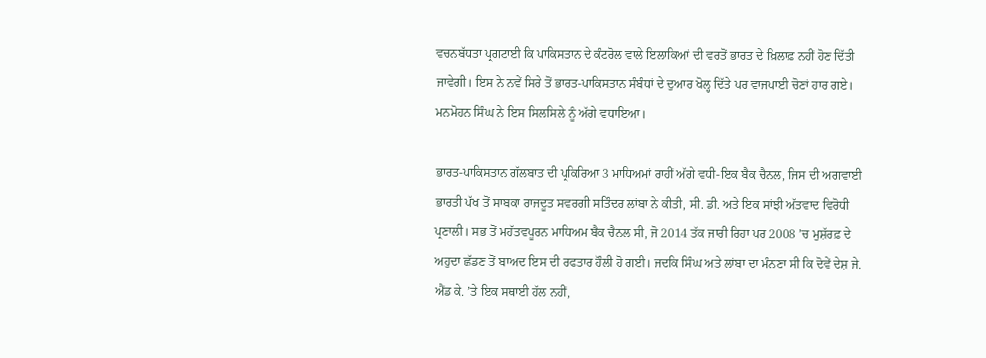ਵਚਨਬੱਧਤਾ ਪ੍ਰਗਟਾਈ ਕਿ ਪਾਕਿਸਤਾਨ ਦੇ ਕੰਟਰੋਲ ਵਾਲੇ ਇਲਾਕਿਆਂ ਦੀ ਵਰਤੋਂ ਭਾਰਤ ਦੇ ਖ਼ਿਲਾਫ਼ ਨਹੀਂ ਹੋਣ ਦਿੱਤੀ ਜਾਵੇਗੀ। ਇਸ ਨੇ ਨਵੇਂ ਸਿਰੇ ਤੋਂ ਭਾਰਤ-ਪਾਕਿਸਤਾਨ ਸੰਬੰਧਾਂ ਦੇ ਦੁਆਰ ਖੋਲ੍ਹ ਦਿੱਤੇ ਪਰ ਵਾਜਪਾਈ ਚੋਣਾਂ ਹਾਰ ਗਏ। ਮਨਮੋਹਨ ਸਿੰਘ ਨੇ ਇਸ ਸਿਲਸਿਲੇ ਨੂੰ ਅੱਗੇ ਵਧਾਇਆ।

ਭਾਰਤ-ਪਾਕਿਸਤਾਨ ਗੱਲਬਾਤ ਦੀ ਪ੍ਰਕਿਰਿਆ 3 ਮਾਧਿਅਮਾਂ ਰਾਹੀਂ ਅੱਗੇ ਵਧੀ-ਇਕ ਬੈਕ ਚੈਨਲ, ਜਿਸ ਦੀ ਅਗਵਾਈ ਭਾਰਤੀ ਪੱਖ ਤੋਂ ਸਾਬਕਾ ਰਾਜਦੂਤ ਸਵਰਗੀ ਸਤਿੰਦਰ ਲਾਂਬਾ ਨੇ ਕੀਤੀ, ਸੀ. ਡੀ. ਅਤੇ ਇਕ ਸਾਂਝੀ ਅੱਤਵਾਦ ਵਿਰੋਧੀ ਪ੍ਰਣਾਲੀ। ਸਭ ਤੋਂ ਮਹੱਤਵਪੂਰਨ ਮਾਧਿਅਮ ਬੈਕ ਚੈਨਲ ਸੀ, ਜੋ 2014 ਤੱਕ ਜਾਰੀ ਰਿਹਾ ਪਰ 2008 ’ਚ ਮੁਸ਼ੱਰਫ਼ ਦੇ ਅਹੁਦਾ ਛੱਡਣ ਤੋਂ ਬਾਅਦ ਇਸ ਦੀ ਰਫਤਾਰ ਹੌਲੀ ਹੋ ਗਈ। ਜਦਕਿ ਸਿੰਘ ਅਤੇ ਲਾਂਬਾ ਦਾ ਮੰਨਣਾ ਸੀ ਕਿ ਦੋਵੇਂ ਦੇਸ਼ ਜੇ. ਐਂਡ ਕੇ. ’ਤੇ ਇਕ ਸਥਾਈ ਹੱਲ ਨਹੀਂ,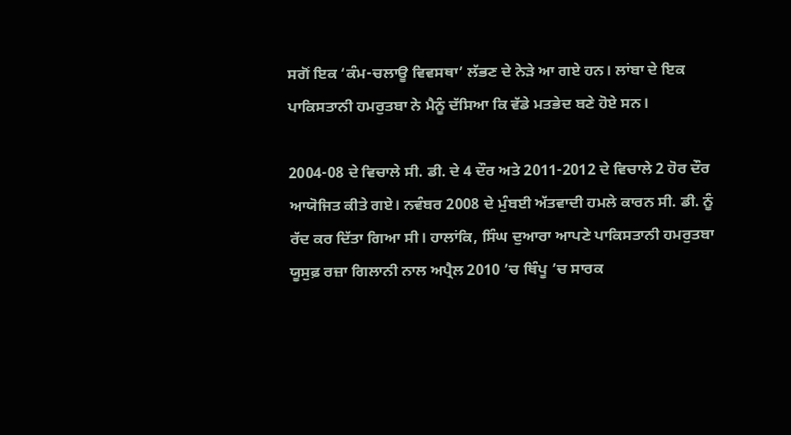ਸਗੋਂ ਇਕ ‘ਕੰਮ-ਚਲਾਊ ਵਿਵਸਥਾ’ ਲੱਭਣ ਦੇ ਨੇੜੇ ਆ ਗਏ ਹਨ। ਲਾਂਬਾ ਦੇ ਇਕ ਪਾਕਿਸਤਾਨੀ ਹਮਰੁਤਬਾ ਨੇ ਮੈਨੂੰ ਦੱਸਿਆ ਕਿ ਵੱਡੇ ਮਤਭੇਦ ਬਣੇ ਹੋਏ ਸਨ।

2004-08 ਦੇ ਵਿਚਾਲੇ ਸੀ. ਡੀ. ਦੇ 4 ਦੌਰ ਅਤੇ 2011-2012 ਦੇ ਵਿਚਾਲੇ 2 ਹੋਰ ਦੌਰ ਆਯੋਜਿਤ ਕੀਤੇ ਗਏ। ਨਵੰਬਰ 2008 ਦੇ ਮੁੰਬਈ ਅੱਤਵਾਦੀ ਹਮਲੇ ਕਾਰਨ ਸੀ. ਡੀ. ਨੂੰ ਰੱਦ ਕਰ ਦਿੱਤਾ ਗਿਆ ਸੀ। ਹਾਲਾਂਕਿ, ਸਿੰਘ ਦੁਆਰਾ ਆਪਣੇ ਪਾਕਿਸਤਾਨੀ ਹਮਰੁਤਬਾ ਯੂਸੁਫ਼ ਰਜ਼ਾ ਗਿਲਾਨੀ ਨਾਲ ਅਪ੍ਰੈਲ 2010 ’ਚ ਥਿੰਪੂ ’ਚ ਸਾਰਕ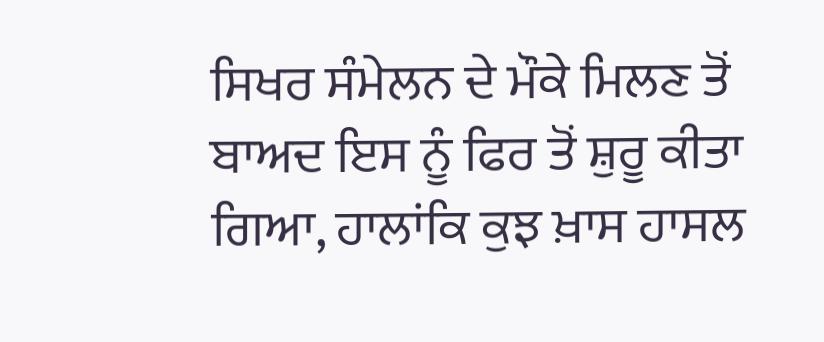ਸਿਖਰ ਸੰਮੇਲਨ ਦੇ ਮੌਕੇ ਮਿਲਣ ਤੋਂ ਬਾਅਦ ਇਸ ਨੂੰ ਫਿਰ ਤੋਂ ਸ਼ੁਰੂ ਕੀਤਾ ਗਿਆ, ਹਾਲਾਂਕਿ ਕੁਝ ਖ਼ਾਸ ਹਾਸਲ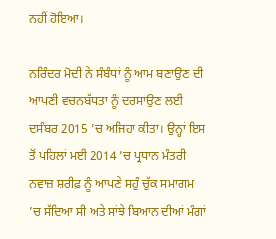ਨਹੀਂ ਹੋਇਆ।

ਨਰਿੰਦਰ ਮੋਦੀ ਨੇ ਸੰਬੰਧਾਂ ਨੂੰ ਆਮ ਬਣਾਉਣ ਦੀ ਆਪਣੀ ਵਚਨਬੱਧਤਾ ਨੂੰ ਦਰਸਾਉਣ ਲਈ ਦਸੰਬਰ 2015 ’ਚ ਅਜਿਹਾ ਕੀਤਾ। ਉਨ੍ਹਾਂ ਇਸ ਤੋਂ ਪਹਿਲਾਂ ਮਈ 2014 ’ਚ ਪ੍ਰਧਾਨ ਮੰਤਰੀ ਨਵਾਜ਼ ਸ਼ਰੀਫ਼ ਨੂੰ ਆਪਣੇ ਸਹੁੰ ਚੁੱਕ ਸਮਾਗਮ ’ਚ ਸੱਦਿਆ ਸੀ ਅਤੇ ਸਾਂਝੇ ਬਿਆਨ ਦੀਆਂ ਮੰਗਾਂ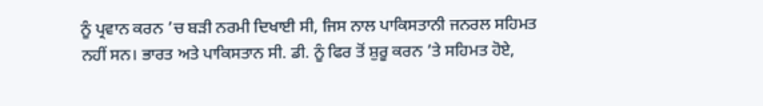ਨੂੰ ਪ੍ਰਵਾਨ ਕਰਨ ’ਚ ਬੜੀ ਨਰਮੀ ਦਿਖਾਈ ਸੀ, ਜਿਸ ਨਾਲ ਪਾਕਿਸਤਾਨੀ ਜਨਰਲ ਸਹਿਮਤ ਨਹੀਂ ਸਨ। ਭਾਰਤ ਅਤੇ ਪਾਕਿਸਤਾਨ ਸੀ. ਡੀ. ਨੂੰ ਫਿਰ ਤੋਂ ਸ਼ੁਰੂ ਕਰਨ ’ਤੇ ਸਹਿਮਤ ਹੋਏ,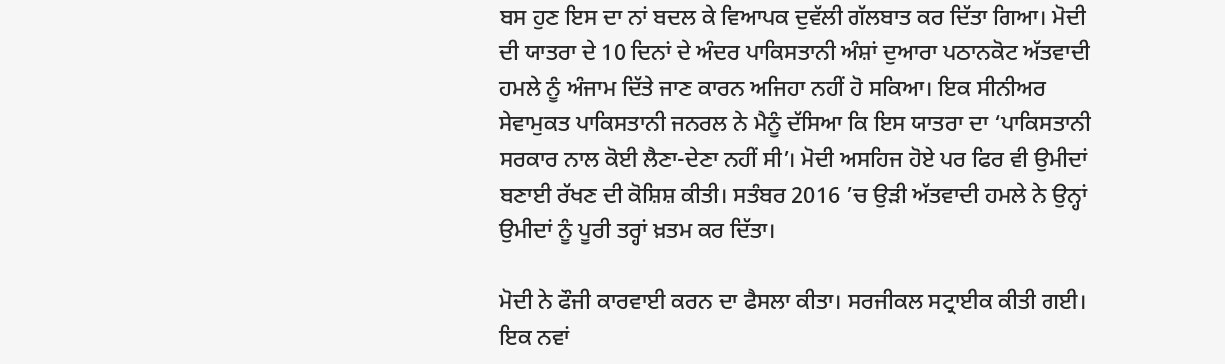ਬਸ ਹੁਣ ਇਸ ਦਾ ਨਾਂ ਬਦਲ ਕੇ ਵਿਆਪਕ ਦੁਵੱਲੀ ਗੱਲਬਾਤ ਕਰ ਦਿੱਤਾ ਗਿਆ। ਮੋਦੀ ਦੀ ਯਾਤਰਾ ਦੇ 10 ਦਿਨਾਂ ਦੇ ਅੰਦਰ ਪਾਕਿਸਤਾਨੀ ਅੰਸ਼ਾਂ ਦੁਆਰਾ ਪਠਾਨਕੋਟ ਅੱਤਵਾਦੀ ਹਮਲੇ ਨੂੰ ਅੰਜਾਮ ਦਿੱਤੇ ਜਾਣ ਕਾਰਨ ਅਜਿਹਾ ਨਹੀਂ ਹੋ ਸਕਿਆ। ਇਕ ਸੀਨੀਅਰ ਸੇਵਾਮੁਕਤ ਪਾਕਿਸਤਾਨੀ ਜਨਰਲ ਨੇ ਮੈਨੂੰ ਦੱਸਿਆ ਕਿ ਇਸ ਯਾਤਰਾ ਦਾ ‘ਪਾਕਿਸਤਾਨੀ ਸਰਕਾਰ ਨਾਲ ਕੋਈ ਲੈਣਾ-ਦੇਣਾ ਨਹੀਂ ਸੀ’। ਮੋਦੀ ਅਸਹਿਜ ਹੋਏ ਪਰ ਫਿਰ ਵੀ ਉਮੀਦਾਂ ਬਣਾਈ ਰੱਖਣ ਦੀ ਕੋਸ਼ਿਸ਼ ਕੀਤੀ। ਸਤੰਬਰ 2016 ’ਚ ਉੜੀ ਅੱਤਵਾਦੀ ਹਮਲੇ ਨੇ ਉਨ੍ਹਾਂ ਉਮੀਦਾਂ ਨੂੰ ਪੂਰੀ ਤਰ੍ਹਾਂ ਖ਼ਤਮ ਕਰ ਦਿੱਤਾ।

ਮੋਦੀ ਨੇ ਫੌਜੀ ਕਾਰਵਾਈ ਕਰਨ ਦਾ ਫੈਸਲਾ ਕੀਤਾ। ਸਰਜੀਕਲ ਸਟ੍ਰਾਈਕ ਕੀਤੀ ਗਈ। ਇਕ ਨਵਾਂ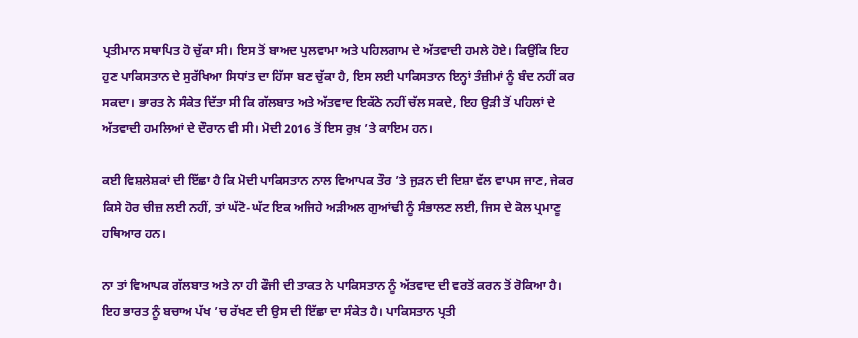ਪ੍ਰਤੀਮਾਨ ਸਥਾਪਿਤ ਹੋ ਚੁੱਕਾ ਸੀ। ਇਸ ਤੋਂ ਬਾਅਦ ਪੁਲਵਾਮਾ ਅਤੇ ਪਹਿਲਗਾਮ ਦੇ ਅੱਤਵਾਦੀ ਹਮਲੇ ਹੋਏ। ਕਿਉਂਕਿ ਇਹ ਹੁਣ ਪਾਕਿਸਤਾਨ ਦੇ ਸੁਰੱਖਿਆ ਸਿਧਾਂਤ ਦਾ ਹਿੱਸਾ ਬਣ ਚੁੱਕਾ ਹੈ, ਇਸ ਲਈ ਪਾਕਿਸਤਾਨ ਇਨ੍ਹਾਂ ਤੰਜ਼ੀਮਾਂ ਨੂੰ ਬੰਦ ਨਹੀਂ ਕਰ ਸਕਦਾ। ਭਾਰਤ ਨੇ ਸੰਕੇਤ ਦਿੱਤਾ ਸੀ ਕਿ ਗੱਲਬਾਤ ਅਤੇ ਅੱਤਵਾਦ ਇਕੱਠੇ ਨਹੀਂ ਚੱਲ ਸਕਦੇ, ਇਹ ਉੜੀ ਤੋਂ ਪਹਿਲਾਂ ਦੇ ਅੱਤਵਾਦੀ ਹਮਲਿਆਂ ਦੇ ਦੌਰਾਨ ਵੀ ਸੀ। ਮੋਦੀ 2016 ਤੋਂ ਇਸ ਰੁਖ਼ ’ਤੇ ਕਾਇਮ ਹਨ।

ਕਈ ਵਿਸ਼ਲੇਸ਼ਕਾਂ ਦੀ ਇੱਛਾ ਹੈ ਕਿ ਮੋਦੀ ਪਾਕਿਸਤਾਨ ਨਾਲ ਵਿਆਪਕ ਤੌਰ ’ਤੇ ਜੁੜਨ ਦੀ ਦਿਸ਼ਾ ਵੱਲ ਵਾਪਸ ਜਾਣ, ਜੇਕਰ ਕਿਸੇ ਹੋਰ ਚੀਜ਼ ਲਈ ਨਹੀਂ, ਤਾਂ ਘੱਟੋ-ਘੱਟ ਇਕ ਅਜਿਹੇ ਅੜੀਅਲ ਗੁਆਂਢੀ ਨੂੰ ਸੰਭਾਲਣ ਲਈ, ਜਿਸ ਦੇ ਕੋਲ ਪ੍ਰਮਾਣੂ ਹਥਿਆਰ ਹਨ।

ਨਾ ਤਾਂ ਵਿਆਪਕ ਗੱਲਬਾਤ ਅਤੇ ਨਾ ਹੀ ਫੌਜੀ ਦੀ ਤਾਕਤ ਨੇ ਪਾਕਿਸਤਾਨ ਨੂੰ ਅੱਤਵਾਦ ਦੀ ਵਰਤੋਂ ਕਰਨ ਤੋਂ ਰੋਕਿਆ ਹੈ। ਇਹ ਭਾਰਤ ਨੂੰ ਬਚਾਅ ਪੱਖ ’ਚ ਰੱਖਣ ਦੀ ਉਸ ਦੀ ਇੱਛਾ ਦਾ ਸੰਕੇਤ ਹੈ। ਪਾਕਿਸਤਾਨ ਪ੍ਰਤੀ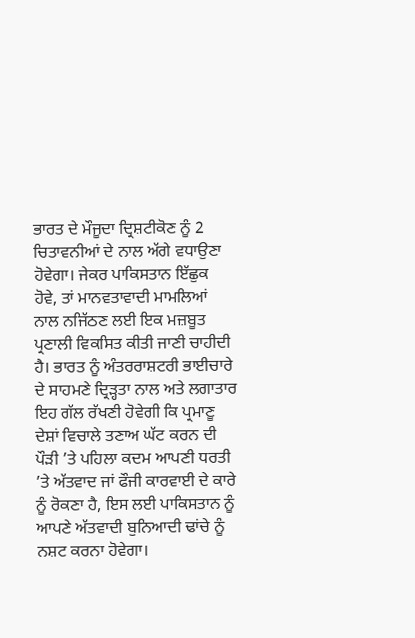ਭਾਰਤ ਦੇ ਮੌਜੂਦਾ ਦ੍ਰਿਸ਼ਟੀਕੋਣ ਨੂੰ 2 ਚਿਤਾਵਨੀਆਂ ਦੇ ਨਾਲ ਅੱਗੇ ਵਧਾਉਣਾ ਹੋਵੇਗਾ। ਜੇਕਰ ਪਾਕਿਸਤਾਨ ਇੱਛੁਕ ਹੋਵੇ, ਤਾਂ ਮਾਨਵਤਾਵਾਦੀ ਮਾਮਲਿਆਂ ਨਾਲ ਨਜਿੱਠਣ ਲਈ ਇਕ ਮਜ਼ਬੂਤ ਪ੍ਰਣਾਲੀ ਵਿਕਸਿਤ ਕੀਤੀ ਜਾਣੀ ਚਾਹੀਦੀ ਹੈ। ਭਾਰਤ ਨੂੰ ਅੰਤਰਰਾਸ਼ਟਰੀ ਭਾਈਚਾਰੇ ਦੇ ਸਾਹਮਣੇ ਦ੍ਰਿੜ੍ਹਤਾ ਨਾਲ ਅਤੇ ਲਗਾਤਾਰ ਇਹ ਗੱਲ ਰੱਖਣੀ ਹੋਵੇਗੀ ਕਿ ਪ੍ਰਮਾਣੂ ਦੇਸ਼ਾਂ ਵਿਚਾਲੇ ਤਣਾਅ ਘੱਟ ਕਰਨ ਦੀ ਪੌੜੀ ’ਤੇ ਪਹਿਲਾ ਕਦਮ ਆਪਣੀ ਧਰਤੀ ’ਤੇ ਅੱਤਵਾਦ ਜਾਂ ਫੌਜੀ ਕਾਰਵਾਈ ਦੇ ਕਾਰੇ ਨੂੰ ਰੋਕਣਾ ਹੈ, ਇਸ ਲਈ ਪਾਕਿਸਤਾਨ ਨੂੰ ਆਪਣੇ ਅੱਤਵਾਦੀ ਬੁਨਿਆਦੀ ਢਾਂਚੇ ਨੂੰ ਨਸ਼ਟ ਕਰਨਾ ਹੋਵੇਗਾ।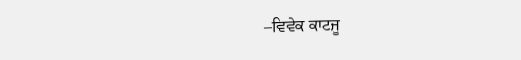–ਵਿਵੇਕ ਕਾਟਜੂ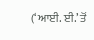(‘ਆਈ. ਈ.’ ਤੋਂ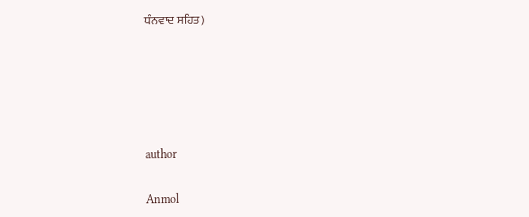ਧੰਨਵਾਦ ਸਹਿਤ)





author

Anmol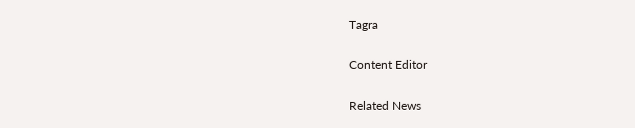Tagra

Content Editor

Related News